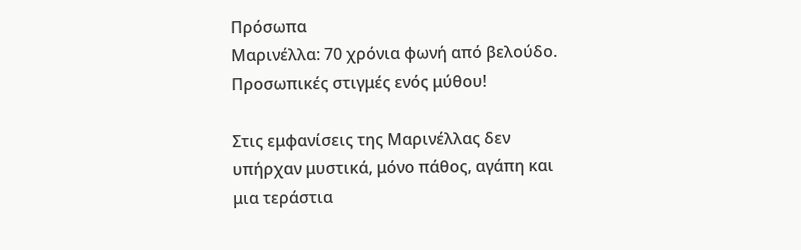Πρόσωπα
Μαρινέλλα: 70 χρόνια φωνή από βελούδο. Προσωπικές στιγμές ενός μύθου!

Στις εμφανίσεις της Μαρινέλλας δεν υπήρχαν μυστικά, μόνο πάθος, αγάπη και μια τεράστια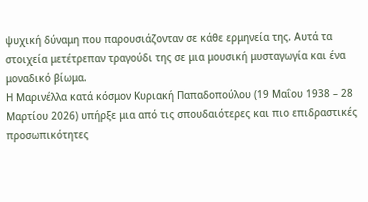ψυχική δύναμη που παρουσιάζονταν σε κάθε ερμηνεία της. Αυτά τα στοιχεία μετέτρεπαν τραγούδι της σε μια μουσική μυσταγωγία και ένα μοναδικό βίωμα.
Η Μαρινέλλα κατά κόσμον Κυριακή Παπαδοπούλου (19 Μαΐου 1938 – 28 Μαρτίου 2026) υπήρξε μια από τις σπουδαιότερες και πιο επιδραστικές προσωπικότητες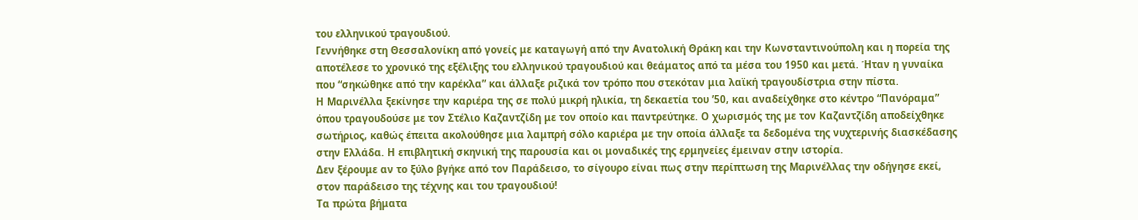του ελληνικού τραγουδιού.
Γεννήθηκε στη Θεσσαλονίκη από γονείς με καταγωγή από την Ανατολική Θράκη και την Κωνσταντινούπολη και η πορεία της αποτέλεσε το χρονικό της εξέλιξης του ελληνικού τραγουδιού και θεάματος από τα μέσα του 1950 και μετά. Ήταν η γυναίκα που “σηκώθηκε από την καρέκλα” και άλλαξε ριζικά τον τρόπο που στεκόταν μια λαϊκή τραγουδίστρια στην πίστα.
Η Μαρινέλλα ξεκίνησε την καριέρα της σε πολύ μικρή ηλικία, τη δεκαετία του ’50, και αναδείχθηκε στο κέντρο “Πανόραμα” όπου τραγουδούσε με τον Στέλιο Καζαντζίδη με τον οποίο και παντρεύτηκε. Ο χωρισμός της με τον Καζαντζίδη αποδείχθηκε σωτήριος, καθώς έπειτα ακολούθησε μια λαμπρή σόλο καριέρα με την οποία άλλαξε τα δεδομένα της νυχτερινής διασκέδασης στην Ελλάδα. Η επιβλητική σκηνική της παρουσία και οι μοναδικές της ερμηνείες έμειναν στην ιστορία.
Δεν ξέρουμε αν το ξύλο βγήκε από τον Παράδεισο, το σίγουρο είναι πως στην περίπτωση της Μαρινέλλας την οδήγησε εκεί, στον παράδεισο της τέχνης και του τραγουδιού!
Τα πρώτα βήματα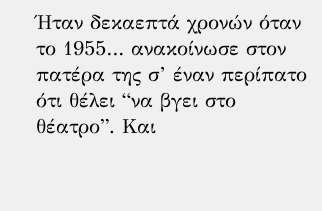Ήταν δεκαεπτά χρονών όταν το 1955… ανακοίνωσε στον πατέρα της σ’ έναν περίπατο ότι θέλει “να βγει στο θέατρο”. Και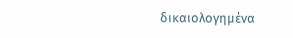δικαιολογημένα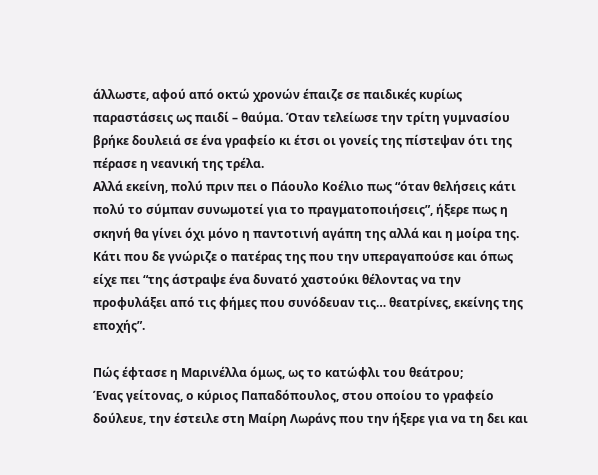άλλωστε, αφού από οκτώ χρονών έπαιζε σε παιδικές κυρίως παραστάσεις ως παιδί – θαύμα. Όταν τελείωσε την τρίτη γυμνασίου βρήκε δουλειά σε ένα γραφείο κι έτσι οι γονείς της πίστεψαν ότι της πέρασε η νεανική της τρέλα.
Αλλά εκείνη, πολύ πριν πει ο Πάουλο Κοέλιο πως “όταν θελήσεις κάτι πολύ το σύμπαν συνωμοτεί για το πραγματοποιήσεις”, ήξερε πως η σκηνή θα γίνει όχι μόνο η παντοτινή αγάπη της αλλά και η μοίρα της.
Κάτι που δε γνώριζε ο πατέρας της που την υπεραγαπούσε και όπως είχε πει “της άστραψε ένα δυνατό χαστούκι θέλοντας να την προφυλάξει από τις φήμες που συνόδευαν τις… θεατρίνες, εκείνης της εποχής”.

Πώς έφτασε η Μαρινέλλα όμως, ως το κατώφλι του θεάτρου;
Ένας γείτονας, ο κύριος Παπαδόπουλος, στου οποίου το γραφείο δούλευε, την έστειλε στη Μαίρη Λωράνς που την ήξερε για να τη δει και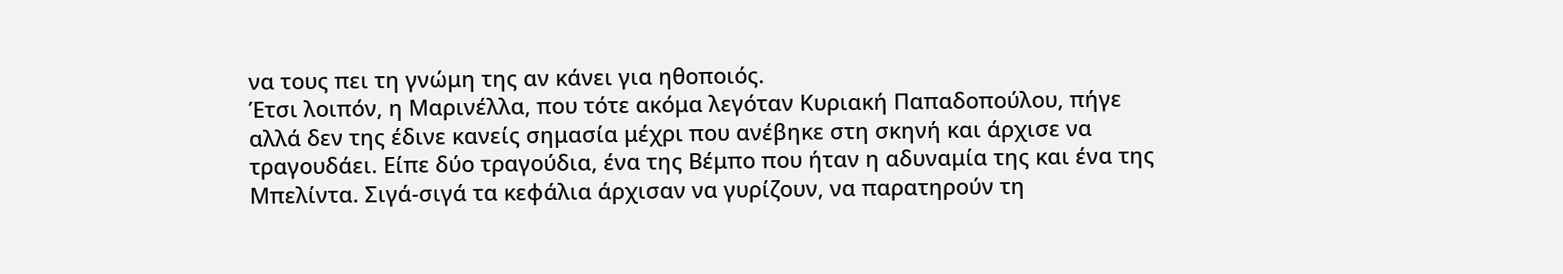να τους πει τη γνώμη της αν κάνει για ηθοποιός.
Έτσι λοιπόν, η Μαρινέλλα, που τότε ακόμα λεγόταν Κυριακή Παπαδοπούλου, πήγε αλλά δεν της έδινε κανείς σημασία μέχρι που ανέβηκε στη σκηνή και άρχισε να τραγουδάει. Είπε δύο τραγούδια, ένα της Βέμπο που ήταν η αδυναμία της και ένα της Μπελίντα. Σιγά-σιγά τα κεφάλια άρχισαν να γυρίζουν, να παρατηρούν τη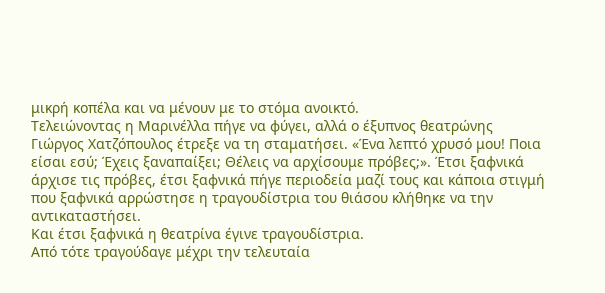μικρή κοπέλα και να μένουν με το στόμα ανοικτό.
Τελειώνοντας η Μαρινέλλα πήγε να φύγει, αλλά ο έξυπνος θεατρώνης Γιώργος Χατζόπουλος έτρεξε να τη σταματήσει. «Ένα λεπτό χρυσό μου! Ποια είσαι εσύ; Έχεις ξαναπαίξει; Θέλεις να αρχίσουμε πρόβες;». Έτσι ξαφνικά άρχισε τις πρόβες, έτσι ξαφνικά πήγε περιοδεία μαζί τους και κάποια στιγμή που ξαφνικά αρρώστησε η τραγουδίστρια του θιάσου κλήθηκε να την αντικαταστήσει.
Και έτσι ξαφνικά η θεατρίνα έγινε τραγουδίστρια.
Από τότε τραγούδαγε μέχρι την τελευταία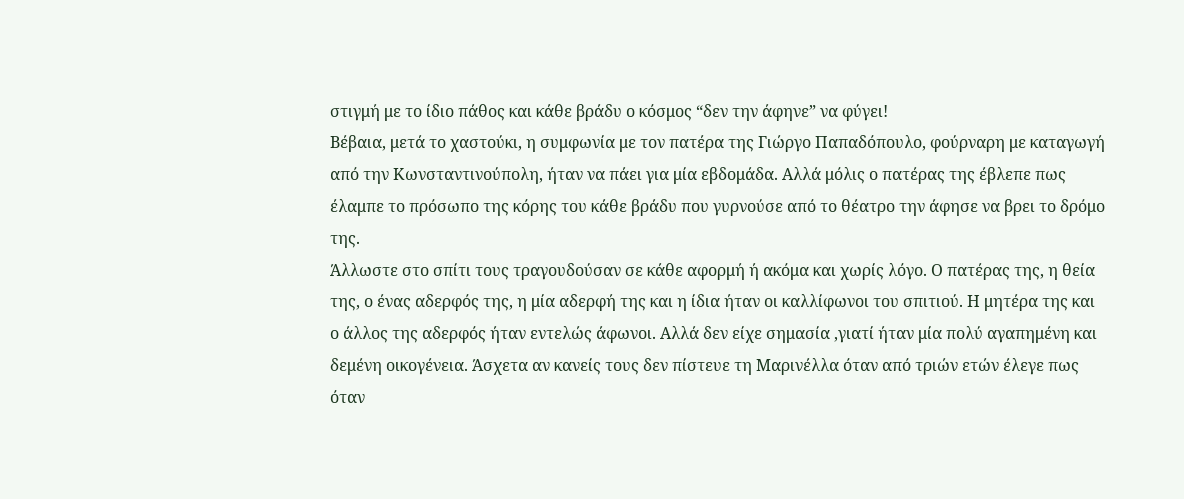στιγμή με το ίδιο πάθος και κάθε βράδυ ο κόσμος “δεν την άφηνε” να φύγει!
Βέβαια, μετά το χαστούκι, η συμφωνία με τον πατέρα της Γιώργο Παπαδόπουλο, φούρναρη με καταγωγή από την Κωνσταντινούπολη, ήταν να πάει για μία εβδομάδα. Αλλά μόλις ο πατέρας της έβλεπε πως έλαμπε το πρόσωπο της κόρης του κάθε βράδυ που γυρνούσε από το θέατρο την άφησε να βρει το δρόμο της.
Άλλωστε στο σπίτι τους τραγουδούσαν σε κάθε αφορμή ή ακόμα και χωρίς λόγο. Ο πατέρας της, η θεία της, ο ένας αδερφός της, η μία αδερφή της και η ίδια ήταν οι καλλίφωνοι του σπιτιού. Η μητέρα της και ο άλλος της αδερφός ήταν εντελώς άφωνοι. Αλλά δεν είχε σημασία ,γιατί ήταν μία πολύ αγαπημένη και δεμένη οικογένεια. Άσχετα αν κανείς τους δεν πίστευε τη Μαρινέλλα όταν από τριών ετών έλεγε πως όταν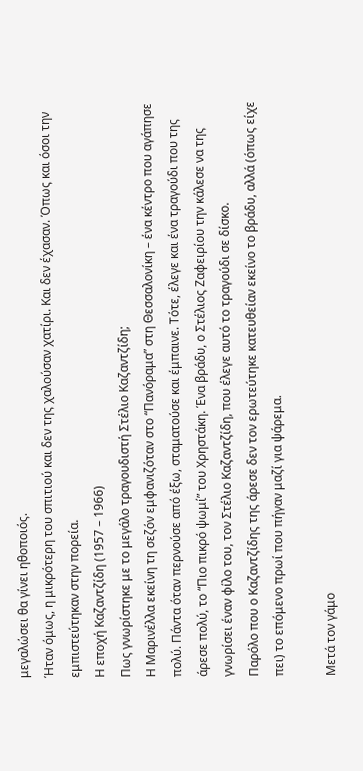μεγαλώσει θα γίνει ηθοποιός.
Ήταν όμως, η μικρότερη του σπιτιού και δεν της χαλούσαν χατίρι. Και δεν έχασαν. Όπως και όσοι την εμπιστεύτηκαν στην πορεία.
Η εποχή Καζαντζίδη (1957 – 1966)
Πως γνωρίστηκε με το μεγάλο τραγουδιστή Στέλιο Καζαντζίδη;
Η Μαρινέλλα εκείνη τη σεζόν εμφανιζόταν στο “Πανόραμα” στη Θεσσαλονίκη – ένα κέντρο που αγάπησε πολύ. Πάντα όταν περνούσε από έξω, σταματούσε και έμπαινε. Τότε, έλεγε και ένα τραγούδι που της άρεσε πολύ, το “Πιο πικρό ψωμί” του Χρηστάκη. Ένα βράδυ, ο Στέλιος Ζαφειρίου την κάλεσε να της γνωρίσει έναν φίλο του, τον Στέλιο Καζαντζίδη, που έλεγε αυτό το τραγούδι σε δίσκο.
Παρόλο που ο Καζαντζίδης της άρεσε δεν τον ερωτεύτηκε κατευθείαν εκείνο το βράδυ, αλλά (όπως είχε πει) το επόμενο πρωί που πήγαν μαζί για ψάρεμα.

Μετά τον γάμο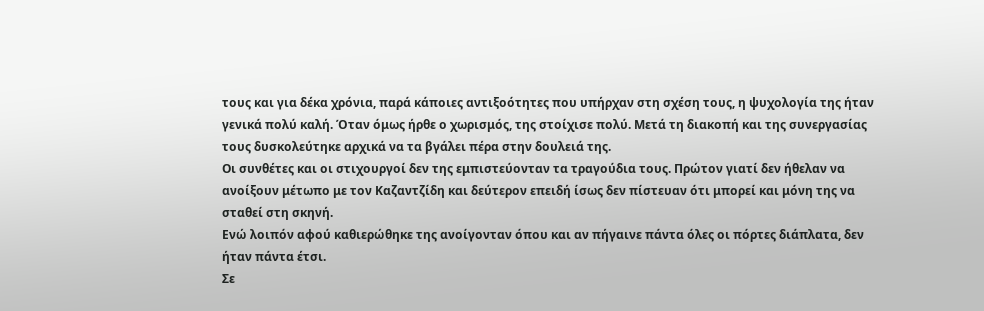τους και για δέκα χρόνια, παρά κάποιες αντιξοότητες που υπήρχαν στη σχέση τους, η ψυχολογία της ήταν γενικά πολύ καλή. Όταν όμως ήρθε ο χωρισμός, της στοίχισε πολύ. Μετά τη διακοπή και της συνεργασίας τους δυσκολεύτηκε αρχικά να τα βγάλει πέρα στην δουλειά της.
Οι συνθέτες και οι στιχουργοί δεν της εμπιστεύονταν τα τραγούδια τους. Πρώτον γιατί δεν ήθελαν να ανοίξουν μέτωπο με τον Καζαντζίδη και δεύτερον επειδή ίσως δεν πίστευαν ότι μπορεί και μόνη της να σταθεί στη σκηνή.
Ενώ λοιπόν αφού καθιερώθηκε της ανοίγονταν όπου και αν πήγαινε πάντα όλες οι πόρτες διάπλατα, δεν ήταν πάντα έτσι.
Σε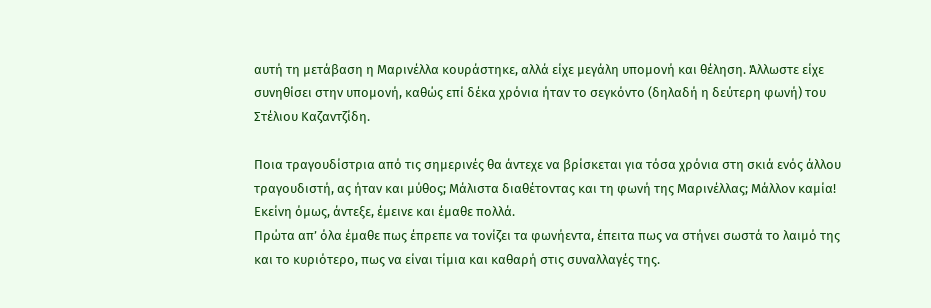αυτή τη μετάβαση η Μαρινέλλα κουράστηκε, αλλά είχε μεγάλη υπομονή και θέληση. Άλλωστε είχε συνηθίσει στην υπομονή, καθώς επί δέκα χρόνια ήταν το σεγκόντο (δηλαδή η δεύτερη φωνή) του Στέλιου Καζαντζίδη.

Ποια τραγουδίστρια από τις σημερινές θα άντεχε να βρίσκεται για τόσα χρόνια στη σκιά ενός άλλου τραγουδιστή, ας ήταν και μύθος; Μάλιστα διαθέτοντας και τη φωνή της Μαρινέλλας; Μάλλον καμία! Εκείνη όμως, άντεξε, έμεινε και έμαθε πολλά.
Πρώτα απ’ όλα έμαθε πως έπρεπε να τονίζει τα φωνήεντα, έπειτα πως να στήνει σωστά το λαιμό της και το κυριότερο, πως να είναι τίμια και καθαρή στις συναλλαγές της.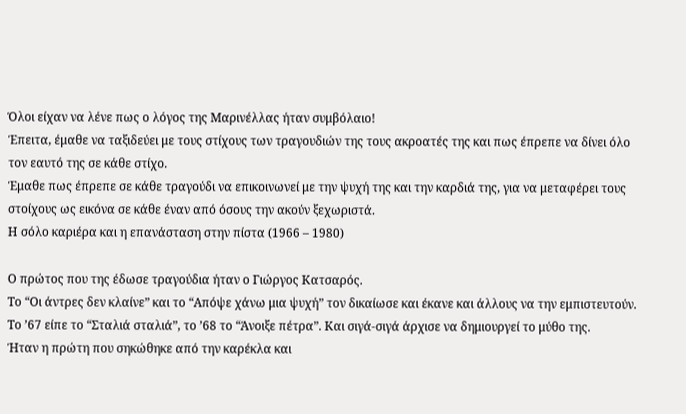Όλοι είχαν να λένε πως ο λόγος της Μαρινέλλας ήταν συμβόλαιο!
Έπειτα, έμαθε να ταξιδεύει με τους στίχους των τραγουδιών της τους ακροατές της και πως έπρεπε να δίνει όλο τον εαυτό της σε κάθε στίχο.
Έμαθε πως έπρεπε σε κάθε τραγούδι να επικοινωνεί με την ψυχή της και την καρδιά της, για να μεταφέρει τους στοίχους ως εικόνα σε κάθε έναν από όσους την ακούν ξεχωριστά.
Η σόλο καριέρα και η επανάσταση στην πίστα (1966 – 1980)

Ο πρώτος που της έδωσε τραγούδια ήταν ο Γιώργος Κατσαρός.
Το “Οι άντρες δεν κλαίνε” και το “Απόψε χάνω μια ψυχή” τον δικαίωσε και έκανε και άλλους να την εμπιστευτούν. Το ’67 είπε το “Σταλιά σταλιά”, το ’68 το “Άνοιξε πέτρα”. Και σιγά-σιγά άρχισε να δημιουργεί το μύθο της.
Ήταν η πρώτη που σηκώθηκε από την καρέκλα και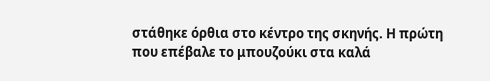στάθηκε όρθια στο κέντρο της σκηνής. Η πρώτη που επέβαλε το μπουζούκι στα καλά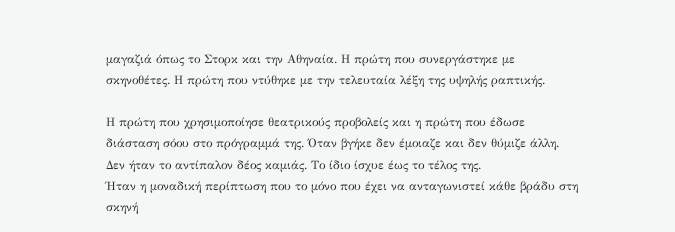μαγαζιά όπως το Στορκ και την Αθηναία. Η πρώτη που συνεργάστηκε με σκηνοθέτες. Η πρώτη που ντύθηκε με την τελευταία λέξη της υψηλής ραπτικής.

Η πρώτη που χρησιμοποίησε θεατρικούς προβολείς και η πρώτη που έδωσε διάσταση σόου στο πρόγραμμά της. Όταν βγήκε δεν έμοιαζε και δεν θύμιζε άλλη. Δεν ήταν το αντίπαλον δέος καμιάς. Το ίδιο ίσχυε έως το τέλος της.
Ήταν η μοναδική περίπτωση που το μόνο που έχει να ανταγωνιστεί κάθε βράδυ στη σκηνή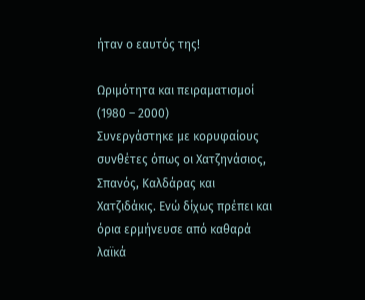ήταν ο εαυτός της!

Ωριμότητα και πειραματισμοί (1980 – 2000)
Συνεργάστηκε με κορυφαίους συνθέτες όπως οι Χατζηνάσιος, Σπανός, Καλδάρας και Χατζιδάκις. Ενώ δίχως πρέπει και όρια ερμήνευσε από καθαρά λαϊκά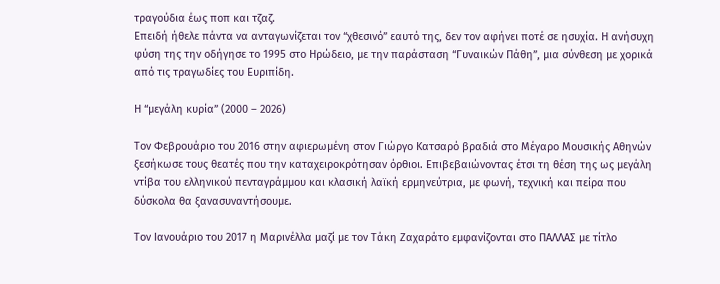τραγούδια έως ποπ και τζαζ.
Επειδή ήθελε πάντα να ανταγωνίζεται τον “χθεσινό” εαυτό της, δεν τον αφήνει ποτέ σε ησυχία. Η ανήσυχη φύση της την οδήγησε το 1995 στο Ηρώδειο, με την παράσταση “Γυναικών Πάθη”, μια σύνθεση με χορικά από τις τραγωδίες του Ευριπίδη.

Η “μεγάλη κυρία” (2000 – 2026)

Τον Φεβρουάριο του 2016 στην αφιερωμένη στον Γιώργο Κατσαρό βραδιά στο Μέγαρο Μουσικής Αθηνών ξεσήκωσε τους θεατές που την καταχειροκρότησαν όρθιοι. Επιβεβαιώνοντας έτσι τη θέση της ως μεγάλη ντίβα του ελληνικού πενταγράμμου και κλασική λαϊκή ερμηνεύτρια, με φωνή, τεχνική και πείρα που δύσκολα θα ξανασυναντήσουμε.

Τον Ιανουάριο του 2017 η Μαρινέλλα μαζί με τον Τάκη Ζαχαράτο εμφανίζονται στο ΠΑΛΛΑΣ με τίτλο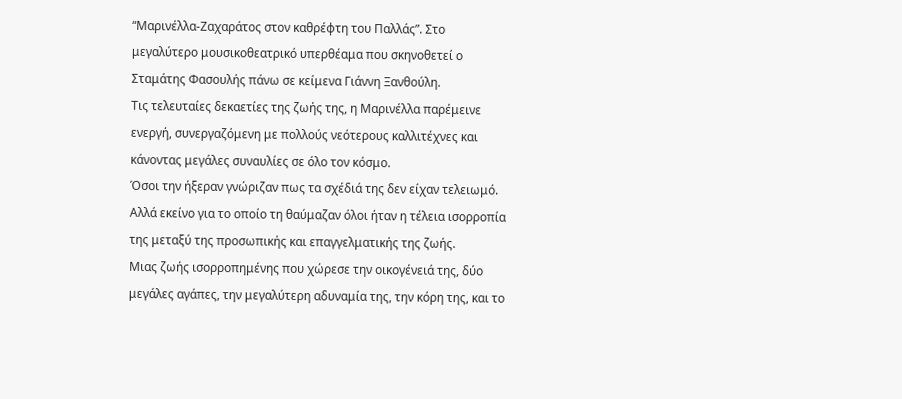“Μαρινέλλα-Ζαχαράτος στον καθρέφτη του Παλλάς”. Στο μεγαλύτερο μουσικοθεατρικό υπερθέαμα που σκηνοθετεί ο Σταμάτης Φασουλής πάνω σε κείμενα Γιάννη Ξανθούλη.
Τις τελευταίες δεκαετίες της ζωής της, η Μαρινέλλα παρέμεινε ενεργή, συνεργαζόμενη με πολλούς νεότερους καλλιτέχνες και κάνοντας μεγάλες συναυλίες σε όλο τον κόσμο.
Όσοι την ήξεραν γνώριζαν πως τα σχέδιά της δεν είχαν τελειωμό. Αλλά εκείνο για το οποίο τη θαύμαζαν όλοι ήταν η τέλεια ισορροπία της μεταξύ της προσωπικής και επαγγελματικής της ζωής.
Μιας ζωής ισορροπημένης που χώρεσε την οικογένειά της, δύο μεγάλες αγάπες, την μεγαλύτερη αδυναμία της, την κόρη της, και το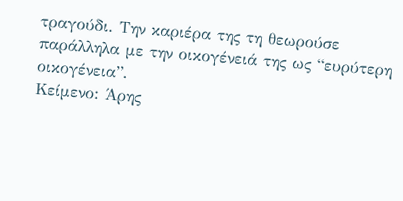τραγούδι. Την καριέρα της τη θεωρούσε παράλληλα με την οικογένειά της ως “ευρύτερη οικογένεια”.
Κείμενο: Άρης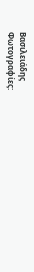Βασιλειάδης
Φωτογραφίες: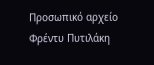Προσωπικό αρχείο Φρέντυ Πυτιλάκη